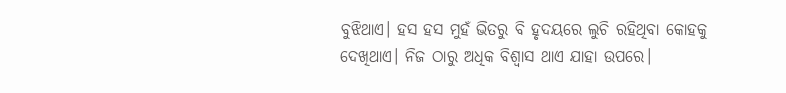ବୁଝିଥାଏ। ହସ ହସ ମୁହଁ ଭିତରୁ ବି ହୃଦୟରେ ଲୁଚି ରହିଥିବା କୋହକୁ ଦେଖିଥାଏ। ନିଜ ଠାରୁ ଅଧିକ ବିଶ୍ୱାସ ଥାଏ ଯାହା ଉପରେ।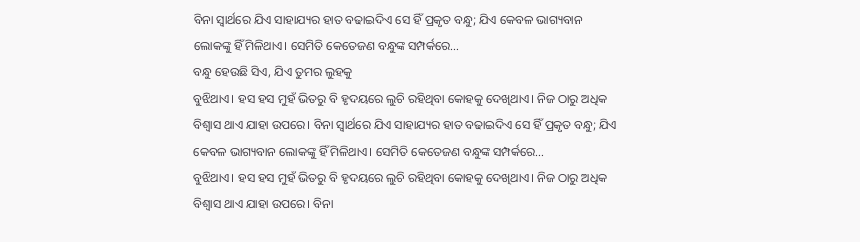ବିନା ସ୍ବାର୍ଥରେ ଯିଏ ସାହାଯ୍ୟର ହାତ ବଢାଇଦିଏ ସେ ହିଁ ପ୍ରକୃତ ବନ୍ଧୁ; ଯିଏ କେବଳ ଭାଗ୍ୟବାନ ଲୋକଙ୍କୁ ହିଁ ମିଳିଥାଏ। ସେମିତି କେତେଜଣ ବନ୍ଧୁଙ୍କ ସମ୍ପର୍କରେ…
ବନ୍ଧୁ ହେଉଛି ସିଏ, ଯିଏ ତୁମର ଲୁହକୁ
ବୁଝିଥାଏ। ହସ ହସ ମୁହଁ ଭିତରୁ ବି ହୃଦୟରେ ଲୁଚି ରହିଥିବା କୋହକୁ ଦେଖିଥାଏ। ନିଜ ଠାରୁ ଅଧିକ ବିଶ୍ୱାସ ଥାଏ ଯାହା ଉପରେ। ବିନା ସ୍ବାର୍ଥରେ ଯିଏ ସାହାଯ୍ୟର ହାତ ବଢାଇଦିଏ ସେ ହିଁ ପ୍ରକୃତ ବନ୍ଧୁ; ଯିଏ କେବଳ ଭାଗ୍ୟବାନ ଲୋକଙ୍କୁ ହିଁ ମିଳିଥାଏ। ସେମିତି କେତେଜଣ ବନ୍ଧୁଙ୍କ ସମ୍ପର୍କରେ…
ବୁଝିଥାଏ। ହସ ହସ ମୁହଁ ଭିତରୁ ବି ହୃଦୟରେ ଲୁଚି ରହିଥିବା କୋହକୁ ଦେଖିଥାଏ। ନିଜ ଠାରୁ ଅଧିକ ବିଶ୍ୱାସ ଥାଏ ଯାହା ଉପରେ। ବିନା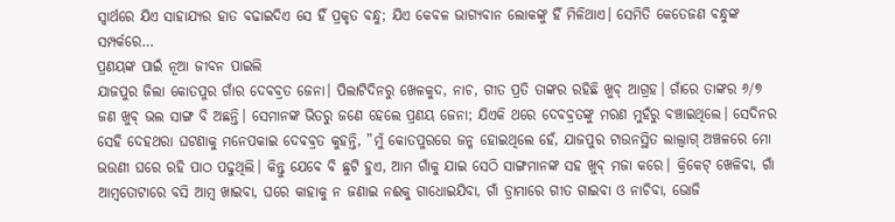ସ୍ବାର୍ଥରେ ଯିଏ ସାହାଯ୍ୟର ହାତ ବଢାଇଦିଏ ସେ ହିଁ ପ୍ରକୃତ ବନ୍ଧୁ; ଯିଏ କେବଳ ଭାଗ୍ୟବାନ ଲୋକଙ୍କୁ ହିଁ ମିଳିଥାଏ। ସେମିତି କେତେଜଣ ବନ୍ଧୁଙ୍କ ସମ୍ପର୍କରେ…
ପ୍ରଣୟଙ୍କ ପାଇଁ ନୂଆ ଜୀବନ ପାଇଲି
ଯାଜପୁର ଜିଲା କୋତପୁର ଗାଁର ଦେବବ୍ରତ ଜେନା। ପିଲାଟିଦିନରୁ ଖେଳକୁଦ, ନାଚ, ଗୀତ ପ୍ରତି ତାଙ୍କର ରହିଛି ଖୁବ୍ ଆଗ୍ରହ। ଗାଁରେ ତାଙ୍କର ୬/୭ ଜଣ ଖୁବ୍ ଭଲ ସାଙ୍ଗ ବି ଅଛନ୍ତି। ସେମାନଙ୍କ ଭିତରୁ ଜଣେ ହେଲେ ପ୍ରଣୟ ଜେନା; ଯିଏକି ଥରେ ଦେବବ୍ରତଙ୍କୁ ମରଣ ମୁହଁରୁ ବଞ୍ଚାଇଥିଲେ। ସେଦିନର ସେହି ଦେହଥରା ଘଟଣାକୁ ମନେପକାଇ ଦେବବ୍ରତ କୁହନ୍ତି, ”ମୁଁ କୋତପୁରରେ ଜନ୍ମ ହୋଇଥିଲେ ହେଁ, ଯାଜପୁର ଟାଉନସ୍ଥିତ ଲାଲ୍ବାଗ୍ ଅଞ୍ଚଳରେ ମୋ ଭଉଣୀ ଘରେ ରହି ପାଠ ପଢୁଥିଲି। କିନ୍ତୁ ଯେବେ ବି ଛୁଟି ହୁଏ, ଆମ ଗାଁକୁ ଯାଇ ସେଠି ସାଙ୍ଗମାନଙ୍କ ସହ ଖୁବ୍ ମଜା କରେ। କ୍ରିକେଟ୍ ଖେଳିବା, ଗାଁ ଆମ୍ବତୋଟାରେ ବସି ଆମ୍ବ ଖାଇବା, ଘରେ କାହାକୁ ନ ଜଣାଇ ନଈକୁ ଗାଧୋଇଯିବା, ଗାଁ ଡ୍ରାମାରେ ଗୀତ ଗାଇବା ଓ ନାଚିବା, ଭୋଜି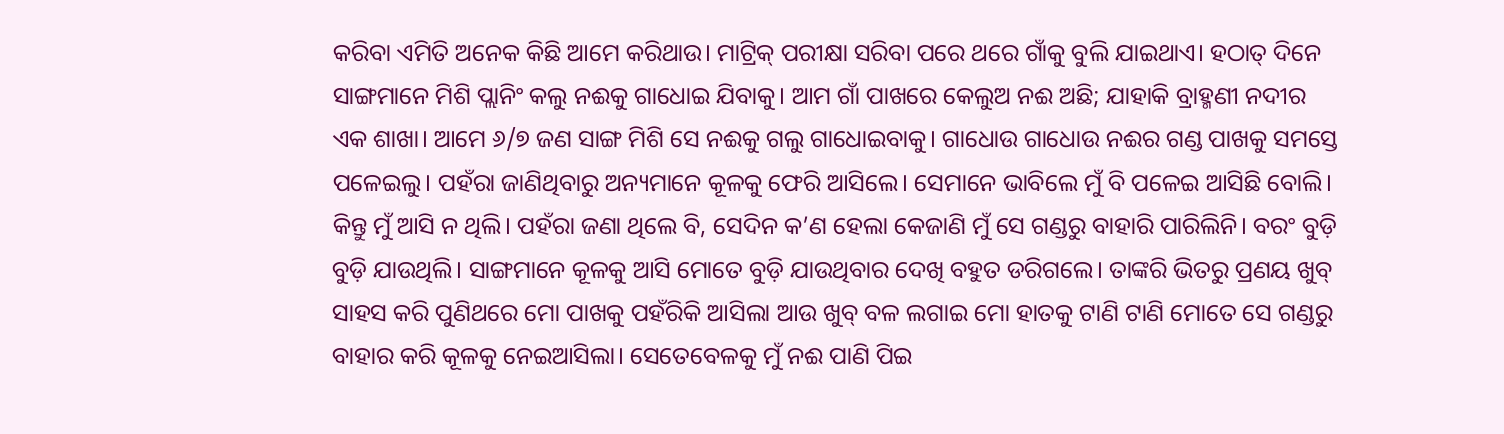କରିବା ଏମିତି ଅନେକ କିଛି ଆମେ କରିଥାଉ। ମାଟ୍ରିକ୍ ପରୀକ୍ଷା ସରିବା ପରେ ଥରେ ଗାଁକୁ ବୁଲି ଯାଇଥାଏ। ହଠାତ୍ ଦିନେ ସାଙ୍ଗମାନେ ମିଶି ପ୍ଲାନିଂ କଲୁ ନଈକୁ ଗାଧୋଇ ଯିବାକୁ। ଆମ ଗାଁ ପାଖରେ କେଲୁଅ ନଈ ଅଛି; ଯାହାକି ବ୍ରାହ୍ମଣୀ ନଦୀର ଏକ ଶାଖା। ଆମେ ୬/୭ ଜଣ ସାଙ୍ଗ ମିଶି ସେ ନଈକୁ ଗଲୁ ଗାଧୋଇବାକୁ। ଗାଧୋଉ ଗାଧୋଉ ନଈର ଗଣ୍ଡ ପାଖକୁ ସମସ୍ତେ ପଳେଇଲୁ। ପହଁରା ଜାଣିଥିବାରୁ ଅନ୍ୟମାନେ କୂଳକୁ ଫେରି ଆସିଲେ। ସେମାନେ ଭାବିଲେ ମୁଁ ବି ପଳେଇ ଆସିଛି ବୋଲି। କିନ୍ତୁ ମୁଁ ଆସି ନ ଥିଲି। ପହଁରା ଜଣା ଥିଲେ ବି, ସେଦିନ କ’ଣ ହେଲା କେଜାଣି ମୁଁ ସେ ଗଣ୍ଡରୁ ବାହାରି ପାରିଲିନି। ବରଂ ବୁଡ଼ି ବୁଡ଼ି ଯାଉଥିଲି। ସାଙ୍ଗମାନେ କୂଳକୁ ଆସି ମୋତେ ବୁଡ଼ି ଯାଉଥିବାର ଦେଖି ବହୁତ ଡରିଗଲେ। ତାଙ୍କରି ଭିତରୁ ପ୍ରଣୟ ଖୁବ୍ ସାହସ କରି ପୁଣିଥରେ ମୋ ପାଖକୁ ପହଁରିକି ଆସିଲା ଆଉ ଖୁବ୍ ବଳ ଲଗାଇ ମୋ ହାତକୁ ଟାଣି ଟାଣି ମୋତେ ସେ ଗଣ୍ଡରୁ ବାହାର କରି କୂଳକୁ ନେଇଆସିଲା। ସେତେବେଳକୁ ମୁଁ ନଈ ପାଣି ପିଇ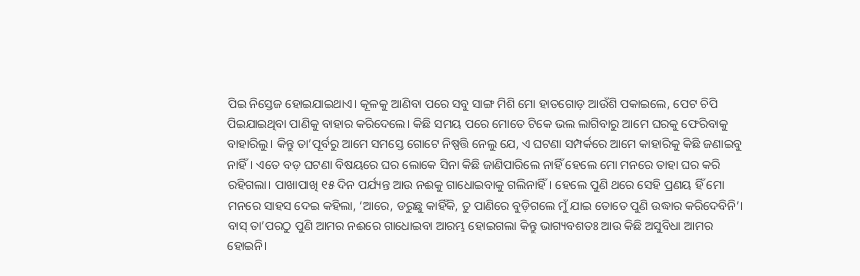ପିଇ ନିସ୍ତେଜ ହୋଇଯାଇଥାଏ। କୂଳକୁ ଆଣିବା ପରେ ସବୁ ସାଙ୍ଗ ମିଶି ମୋ ହାତଗୋଡ଼ ଆଉଁଶି ପକାଇଲେ, ପେଟ ଚିପି ପିଇଯାଇଥିବା ପାଣିକୁ ବାହାର କରିଦେଲେ। କିଛି ସମୟ ପରେ ମୋତେ ଟିକେ ଭଲ ଲାଗିବାରୁ ଆମେ ଘରକୁ ଫେରିବାକୁ ବାହାରିଲୁ। କିନ୍ତୁ ତା’ପୂର୍ବରୁ ଆମେ ସମସ୍ତେ ଗୋଟେ ନିଷ୍ପତ୍ତି ନେଲୁ ଯେ, ଏ ଘଟଣା ସମ୍ପର୍କରେ ଆମେ କାହାରିକୁ କିଛି ଜଣାଇବୁ ନାହିଁ। ଏତେ ବଡ଼ ଘଟଣା ବିଷୟରେ ଘର ଲୋକେ ସିନା କିଛି ଜାଣିପାରିଲେ ନାହିଁ ହେଲେ ମୋ ମନରେ ତାହା ଘର କରି ରହିଗଲା। ପାଖାପାଖି ୧୫ ଦିନ ପର୍ଯ୍ୟନ୍ତ ଆଉ ନଈକୁ ଗାଧୋଇବାକୁ ଗଲିନାହିଁ। ହେଲେ ପୁଣି ଥରେ ସେହି ପ୍ରଣୟ ହିଁ ମୋ ମନରେ ସାହସ ଦେଇ କହିଲା, ‘ଆରେ, ଡରୁଛୁ କାହିଁକି, ତୁ ପାଣିରେ ବୁଡ଼ିଗଲେ ମୁଁ ଯାଇ ତୋତେ ପୁଣି ଉଦ୍ଧାର କରିଦେବିନି’। ବାସ୍ ତା’ପରଠୁ ପୁଣି ଆମର ନଈରେ ଗାଧୋଇବା ଆରମ୍ଭ ହୋଇଗଲା କିନ୍ତୁ ଭାଗ୍ୟବଶତଃ ଆଉ କିଛି ଅସୁବିଧା ଆମର ହୋଇନି।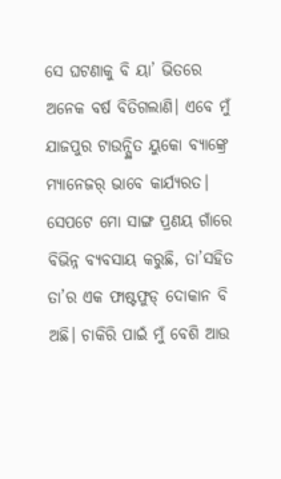ସେ ଘଟଣାକୁ ବି ୟା’ ଭିତରେ ଅନେକ ବର୍ଷ ବିତିଗଲାଣି। ଏବେ ମୁଁ ଯାଜପୁର ଟାଉନ୍ସ୍ଥିତ ୟୁକୋ ବ୍ୟାଙ୍କ୍ରେ ମ୍ୟାନେଜର୍ ଭାବେ କାର୍ଯ୍ୟରତ। ସେପଟେ ମୋ ସାଙ୍ଗ ପ୍ରଣୟ ଗାଁରେ ବିଭିନ୍ନ ବ୍ୟବସାୟ କରୁଛି, ତା’ସହିତ ତା’ର ଏକ ଫାଷ୍ଟଫୁଡ୍ ଦୋକାନ ବି ଅଛି। ଚାକିରି ପାଇଁ ମୁଁ ବେଶି ଆଉ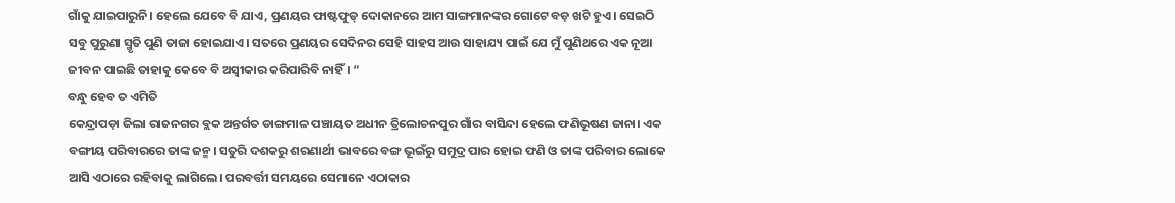ଗାଁକୁ ଯାଇପାରୁନି। ହେଲେ ଯେବେ ବି ଯାଏ, ପ୍ରଣୟର ଫାଷ୍ଟଫୁଡ୍ ଦୋକାନରେ ଆମ ସାଙ୍ଗମାନଙ୍କର ଗୋଟେ ବଡ଼ ଖଟି ହୁଏ। ସେଇଠି ସବୁ ପୁରୁଣା ସ୍ମୃତି ପୁଣି ତାଜା ହୋଇଯାଏ। ସତରେ ପ୍ରଣୟର ସେଦିନର ସେହି ସାହସ ଆଉ ସାହାଯ୍ୟ ପାଇଁ ଯେ ମୁଁ ପୁଣିଥରେ ଏକ ନୂଆ ଜୀବନ ପାଇଛି ତାହାକୁ କେବେ ବି ଅସ୍ବୀକାର କରିପାରିବି ନାହିଁ। “
ବନ୍ଧୁ ହେବ ତ ଏମିତି
କେନ୍ଦ୍ରାପଡ଼ା ଜିଲା ରାଜନଗର ବ୍ଲକ ଅନ୍ତର୍ଗତ ଡାଙ୍ଗମାଳ ପଞ୍ଚାୟତ ଅଧୀନ ତ୍ରିଲୋଚନପୁର ଗାଁର ବାସିନ୍ଦା ହେଲେ ଫଣିଭୂଷଣ ଜାନା। ଏକ ବଙ୍ଗୀୟ ପରିବାରରେ ତାଙ୍କ ଜନ୍ମ। ସତୁରି ଦଶକରୁ ଶରଣାର୍ଥୀ ଭାବରେ ବଙ୍ଗ ଭୂଇଁରୁ ସମୁଦ୍ର ପାର ହୋଇ ଫଣି ଓ ତାଙ୍କ ପରିବାର ଲୋକେ ଆସି ଏଠାରେ ରହିବାକୁ ଲାଗିଲେ। ପରବର୍ତ୍ତୀ ସମୟରେ ସେମାନେ ଏଠାକାର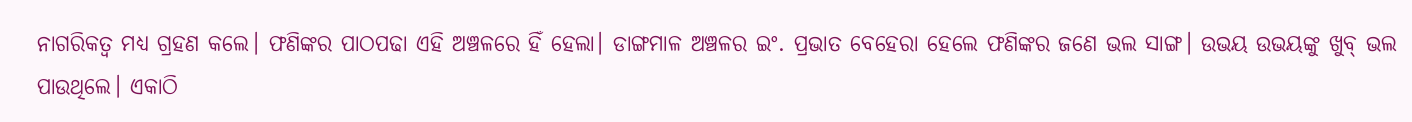ନାଗରିକତ୍ୱ ମଧ୍ୟ ଗ୍ରହଣ କଲେ। ଫଣିଙ୍କର ପାଠପଢା ଏହି ଅଞ୍ଚଳରେ ହିଁ ହେଲା। ଡାଙ୍ଗମାଳ ଅଞ୍ଚଳର ଇଂ. ପ୍ରଭାତ ବେହେରା ହେଲେ ଫଣିଙ୍କର ଜଣେ ଭଲ ସାଙ୍ଗ। ଉଭୟ ଉଭୟଙ୍କୁ ଖୁବ୍ ଭଲ ପାଉଥିଲେ। ଏକାଠି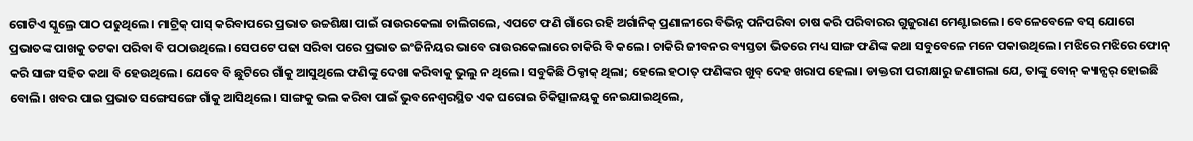ଗୋଟିଏ ସ୍କୁଲ୍ରେ ପାଠ ପଢୁଥିଲେ। ମାଟ୍ରିକ୍ ପାସ୍ କରିବାପରେ ପ୍ରଭାତ ଉଚ୍ଚଶିକ୍ଷା ପାଇଁ ରାଉରକେଲା ଚାଲିଗଲେ, ଏପଟେ ଫଣି ଗାଁରେ ରହି ଅର୍ଗାନିକ୍ ପ୍ରଣାଳୀରେ ବିଭିନ୍ନ ପନିପରିବା ଚାଷ କରି ପରିବାରର ଗୁଜୁରାଣ ମେଣ୍ଟାଇଲେ। ବେଳେବେଳେ ବସ୍ ଯୋଗେ ପ୍ରଭାତଙ୍କ ପାଖକୁ ତଟକା ପରିବା ବି ପଠାଉଥିଲେ। ସେପଟେ ପଢା ସରିବା ପରେ ପ୍ରଭାତ ଇଂଜିନିୟର ଭାବେ ରାଉରକେଲାରେ ଚାକିରି ବି କଲେ। ଚାକିରି ଜୀବନର ବ୍ୟସ୍ତତା ଭିତରେ ମଧ୍ୟ ସାଙ୍ଗ ଫଣିଙ୍କ କଥା ସବୁବେଳେ ମନେ ପକାଉଥିଲେ। ମଝିରେ ମଝିରେ ଫୋନ୍ କରି ସାଙ୍ଗ ସହିତ କଥା ବି ହେଉଥିଲେ। ଯେବେ ବି ଛୁଟିରେ ଗାଁକୁ ଆସୁଥିଲେ ଫଣିଙ୍କୁ ଦେଖା କରିବାକୁ ଭୁଲୁ ନ ଥିଲେ। ସବୁକିଛି ଠିକ୍ଠାକ୍ ଥିଲା; ହେଲେ ହଠାତ୍ ଫଣିଙ୍କର ଖୁବ୍ ଦେହ ଖରାପ ହେଲା। ଡାକ୍ତରୀ ପରୀକ୍ଷାରୁ ଜଣାଗଲା ଯେ, ତାଙ୍କୁ ବୋନ୍ କ୍ୟାନ୍ସର୍ ହୋଇଛି ବୋଲି। ଖବର ପାଇ ପ୍ରଭାତ ସଙ୍ଗେସଙ୍ଗେ ଗାଁକୁ ଆସିଥିଲେ। ସାଙ୍ଗକୁ ଭଲ କରିବା ପାଇଁ ଭୁବନେଶ୍ୱରସ୍ଥିତ ଏକ ଘରୋଇ ଚିକିତ୍ସାଳୟକୁ ନେଇଯାଇଥିଲେ,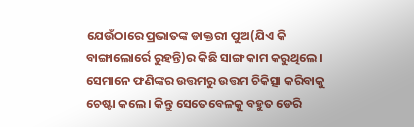ଯେଉଁଠାରେ ପ୍ରଭାତଙ୍କ ଡାକ୍ତରୀ ପୁଅ(ଯିଏ କି ବାଙ୍ଗାଲୋର୍ରେ ରୁହନ୍ତି)ର କିଛି ସାଙ୍ଗ କାମ କରୁଥିଲେ। ସେମାନେ ଫଣିଙ୍କର ଉତ୍ତମରୁ ଉତ୍ତମ ଚିକିତ୍ସା କରିବାକୁ ଚେଷ୍ଟା କଲେ। କିନ୍ତୁ ସେତେବେଳକୁ ବହୁତ ଡେରି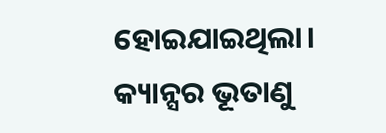ହୋଇଯାଇଥିଲା। କ୍ୟାନ୍ସର ଭୂତାଣୁ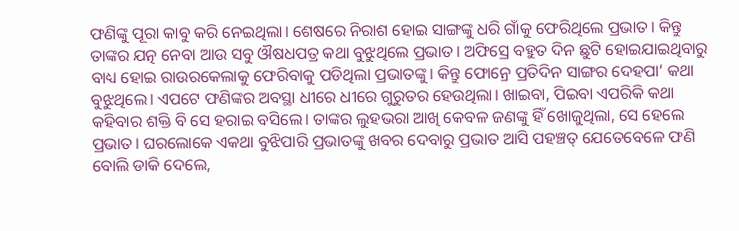ଫଣିଙ୍କୁ ପୂରା କାବୁ କରି ନେଇଥିଲା। ଶେଷରେ ନିରାଶ ହୋଇ ସାଙ୍ଗଙ୍କୁ ଧରି ଗାଁକୁ ଫେରିଥିଲେ ପ୍ରଭାତ। କିନ୍ତୁ ତାଙ୍କର ଯତ୍ନ ନେବା ଆଉ ସବୁ ଔଷଧପତ୍ର କଥା ବୁଝୁଥିଲେ ପ୍ରଭାତ। ଅଫିସ୍ରେ ବହୁତ ଦିନ ଛୁଟି ହୋଇଯାଇଥିବାରୁ ବାଧ୍ୟ ହୋଇ ରାଉରକେଲାକୁ ଫେରିବାକୁ ପଡିଥିଲା ପ୍ରଭାତଙ୍କୁ। କିନ୍ତୁ ଫୋନ୍ରେ ପ୍ରତିଦିନ ସାଙ୍ଗର ଦେହପା’ କଥା ବୁଝୁଥିଲେ। ଏପଟେ ଫଣିଙ୍କର ଅବସ୍ଥା ଧୀରେ ଧୀରେ ଗୁରୁତର ହେଉଥିଲା। ଖାଇବା, ପିଇବା ଏପରିକି କଥା କହିବାର ଶକ୍ତି ବି ସେ ହରାଇ ବସିଲେ। ତାଙ୍କର ଲୁହଭରା ଆଖି କେବଳ ଜଣଙ୍କୁ ହିଁ ଖୋଜୁଥିଲା, ସେ ହେଲେ ପ୍ରଭାତ। ଘରଲୋକେ ଏକଥା ବୁଝିପାରି ପ୍ରଭାତଙ୍କୁ ଖବର ଦେବାରୁ ପ୍ରଭାତ ଆସି ପହଞ୍ଚତ୍ ଯେତେବେଳେ ଫଣି ବୋଲି ଡାକି ଦେଲେ,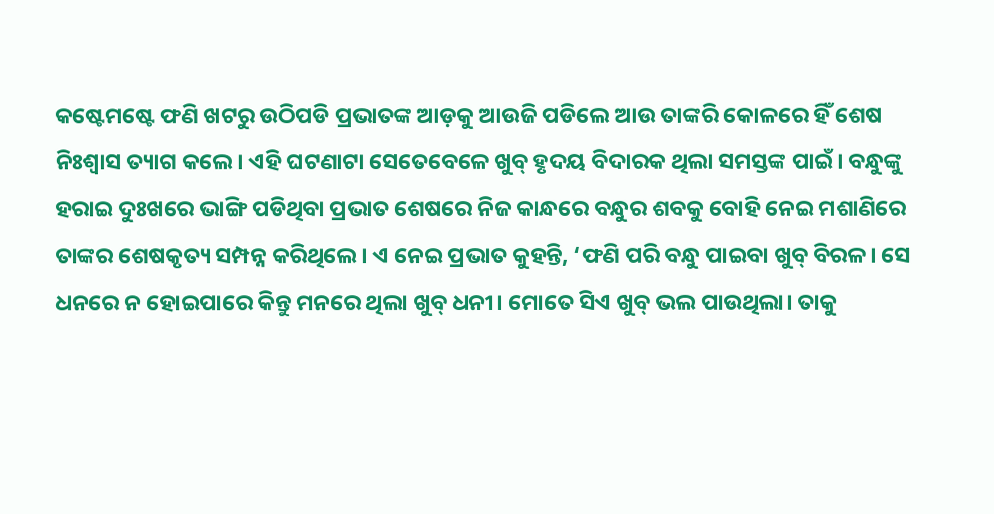କଷ୍ଟେମଷ୍ଟେ ଫଣି ଖଟରୁ ଉଠିପଡି ପ୍ରଭାତଙ୍କ ଆଡ଼କୁ ଆଉଜି ପଡିଲେ ଆଉ ତାଙ୍କରି କୋଳରେ ହିଁ ଶେଷ ନିଃଶ୍ୱାସ ତ୍ୟାଗ କଲେ। ଏହି ଘଟଣାଟା ସେତେବେଳେ ଖୁବ୍ ହୃଦୟ ବିଦାରକ ଥିଲା ସମସ୍ତଙ୍କ ପାଇଁ। ବନ୍ଧୁଙ୍କୁ ହରାଇ ଦୁଃଖରେ ଭାଙ୍ଗି ପଡିଥିବା ପ୍ରଭାତ ଶେଷରେ ନିଜ କାନ୍ଧରେ ବନ୍ଧୁର ଶବକୁ ବୋହି ନେଇ ମଶାଣିରେ ତାଙ୍କର ଶେଷକୃତ୍ୟ ସମ୍ପନ୍ନ କରିଥିଲେ। ଏ ନେଇ ପ୍ରଭାତ କୁହନ୍ତି, ‘ଫଣି ପରି ବନ୍ଧୁ ପାଇବା ଖୁବ୍ ବିରଳ। ସେ ଧନରେ ନ ହୋଇପାରେ କିନ୍ତୁ ମନରେ ଥିଲା ଖୁବ୍ ଧନୀ। ମୋତେ ସିଏ ଖୁବ୍ ଭଲ ପାଉଥିଲା। ତାକୁ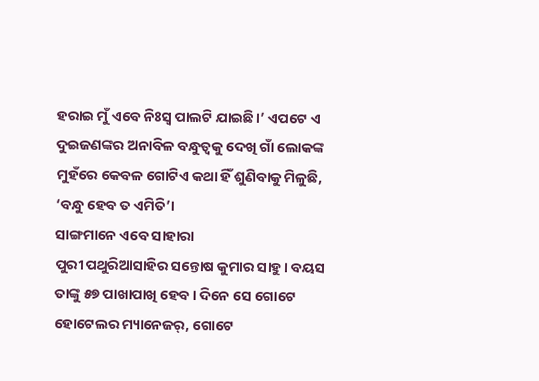ହରାଇ ମୁଁ ଏବେ ନିଃସ୍ବ ପାଲଟି ଯାଇଛି।’ ଏପଟେ ଏ ଦୁଇଜଣଙ୍କର ଅନାବିଳ ବନ୍ଧୁତ୍ୱକୁ ଦେଖି ଗାଁ ଲୋକଙ୍କ ମୁହଁରେ କେବଳ ଗୋଟିଏ କଥା ହିଁ ଶୁଣିବାକୁ ମିଳୁଛି, ‘ବନ୍ଧୁ ହେବ ତ ଏମିତି’।
ସାଙ୍ଗମାନେ ଏବେ ସାହାରା
ପୁରୀ ପଥୁରିଆସାହିର ସନ୍ତୋଷ କୁମାର ସାହୁ। ବୟସ ତାଙ୍କୁ ୫୭ ପାଖାପାଖି ହେବ। ଦିନେ ସେ ଗୋଟେ ହୋଟେଲର ମ୍ୟାନେଜର୍, ଗୋଟେ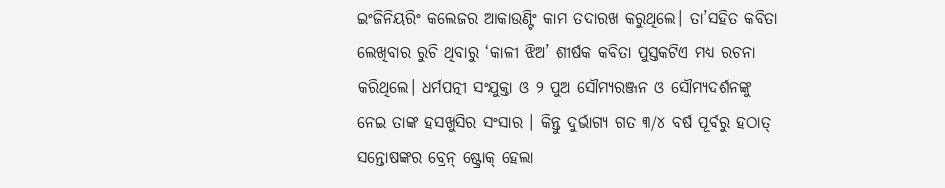ଇଂଜିନିୟରିଂ କଲେଜର ଆକାଉଣ୍ଟିଂ କାମ ତଦାରଖ କରୁଥିଲେ। ତା’ସହିତ କବିତା ଲେଖିବାର ରୁଚି ଥିବାରୁ ‘କାଳୀ ଝିଅ’ ଶୀର୍ଷକ କବିତା ପୁସ୍ତକଟିଏ ମଧ୍ୟ ରଚନା କରିଥିଲେ। ଧର୍ମପତ୍ନୀ ସଂଯୁକ୍ତା ଓ ୨ ପୁଅ ସୌମ୍ୟରଞ୍ଜନ ଓ ସୌମ୍ୟଦର୍ଶନଙ୍କୁ ନେଇ ତାଙ୍କ ହସଖୁସିର ସଂସାର । କିନ୍ତୁ ଦୁର୍ଭାଗ୍ୟ ଗତ ୩/୪ ବର୍ଷ ପୂର୍ବରୁ ହଠାତ୍ ସନ୍ତୋଷଙ୍କର ବ୍ରେନ୍ ଷ୍ଟ୍ରୋକ୍ ହେଲା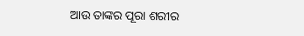ଆଉ ତାଙ୍କର ପୂରା ଶରୀର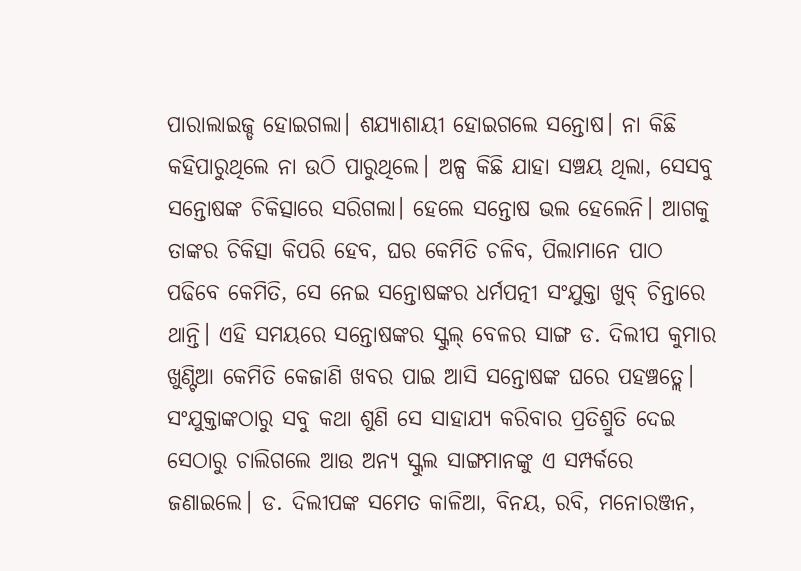ପାରାଲାଇଜ୍ଡ ହୋଇଗଲା। ଶଯ୍ୟାଶାୟୀ ହୋଇଗଲେ ସନ୍ତୋଷ। ନା କିଛି କହିପାରୁଥିଲେ ନା ଉଠି ପାରୁଥିଲେ। ଅଳ୍ପ କିଛି ଯାହା ସଞ୍ଚୟ ଥିଲା, ସେସବୁ ସନ୍ତୋଷଙ୍କ ଚିକିତ୍ସାରେ ସରିଗଲା। ହେଲେ ସନ୍ତୋଷ ଭଲ ହେଲେନି। ଆଗକୁ ତାଙ୍କର ଚିକିତ୍ସା କିପରି ହେବ, ଘର କେମିତି ଚଳିବ, ପିଲାମାନେ ପାଠ ପଢିବେ କେମିତି, ସେ ନେଇ ସନ୍ତୋଷଙ୍କର ଧର୍ମପତ୍ନୀ ସଂଯୁକ୍ତା ଖୁବ୍ ଚିନ୍ତାରେ ଥାନ୍ତି। ଏହି ସମୟରେ ସନ୍ତୋଷଙ୍କର ସ୍କୁଲ୍ ବେଳର ସାଙ୍ଗ ଡ. ଦିଲୀପ କୁମାର ଖୁଣ୍ଟିଆ କେମିତି କେଜାଣି ଖବର ପାଇ ଆସି ସନ୍ତୋଷଙ୍କ ଘରେ ପହଞ୍ଚତ୍ଲେ। ସଂଯୁକ୍ତାଙ୍କଠାରୁ ସବୁ କଥା ଶୁଣି ସେ ସାହାଯ୍ୟ କରିବାର ପ୍ରତିଶ୍ରୁତି ଦେଇ ସେଠାରୁ ଚାଲିଗଲେ ଆଉ ଅନ୍ୟ ସ୍କୁଲ ସାଙ୍ଗମାନଙ୍କୁ ଏ ସମ୍ପର୍କରେ ଜଣାଇଲେ। ଡ. ଦିଲୀପଙ୍କ ସମେତ କାଳିଆ, ବିନୟ, ରବି, ମନୋରଞ୍ଜନ,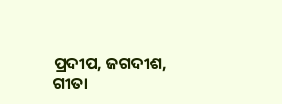ପ୍ରଦୀପ, ଜଗଦୀଶ, ଗୀତା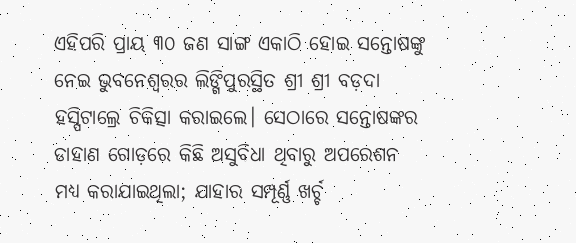ଏହିପରି ପ୍ରାୟ ୩୦ ଜଣ ସାଙ୍ଗ ଏକାଠି ହୋଇ ସନ୍ତୋଷଙ୍କୁ ନେଇ ଭୁବନେଶ୍ୱରର ଲିଙ୍ଗିପୁରସ୍ଥିତ ଶ୍ରୀ ଶ୍ରୀ ବଡ଼ଦା ହସ୍ପିଟାଲ୍ରେ ଚିକିତ୍ସା କରାଇଲେ। ସେଠାରେ ସନ୍ତୋଷଙ୍କର ଡାହାଣ ଗୋଡ଼ରେ କିଛି ଅସୁବିଧା ଥିବାରୁ ଅପରେଶନ ମଧ୍ୟ କରାଯାଇଥିଲା; ଯାହାର ସମ୍ପୂର୍ଣ୍ଣ ଖର୍ଚ୍ଚ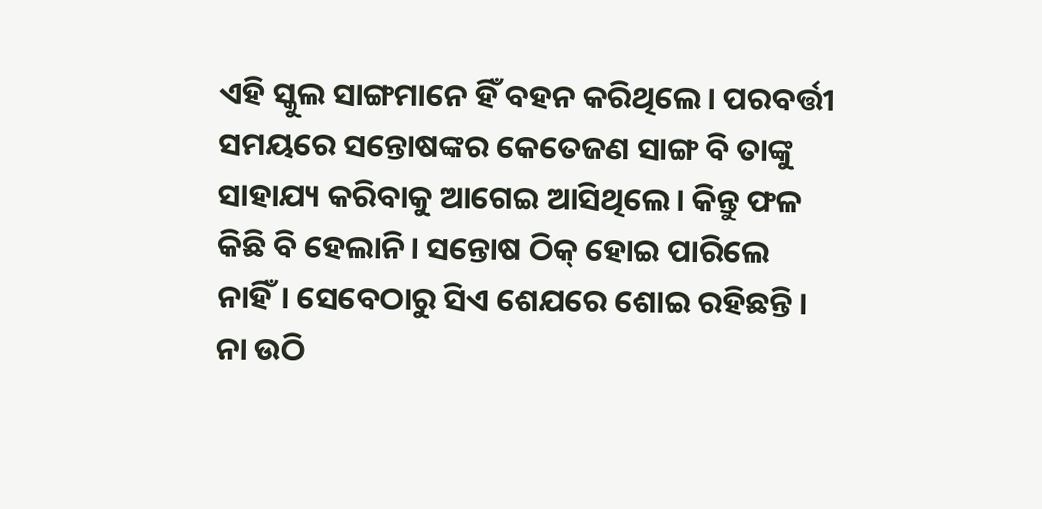ଏହି ସ୍କୁଲ ସାଙ୍ଗମାନେ ହିଁ ବହନ କରିଥିଲେ। ପରବର୍ତ୍ତୀ ସମୟରେ ସନ୍ତୋଷଙ୍କର କେତେଜଣ ସାଙ୍ଗ ବି ତାଙ୍କୁ ସାହାଯ୍ୟ କରିବାକୁ ଆଗେଇ ଆସିଥିଲେ। କିନ୍ତୁ ଫଳ କିଛି ବି ହେଲାନି। ସନ୍ତୋଷ ଠିକ୍ ହୋଇ ପାରିଲେ ନାହିଁ। ସେବେଠାରୁ ସିଏ ଶେଯରେ ଶୋଇ ରହିଛନ୍ତି। ନା ଉଠି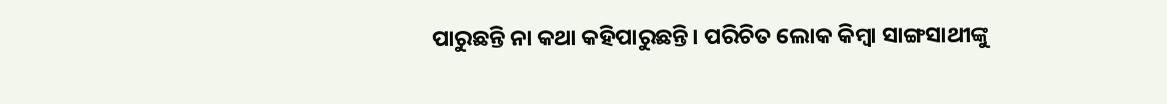ପାରୁଛନ୍ତି ନା କଥା କହିପାରୁଛନ୍ତି। ପରିଚିତ ଲୋକ କିମ୍ବା ସାଙ୍ଗସାଥୀଙ୍କୁ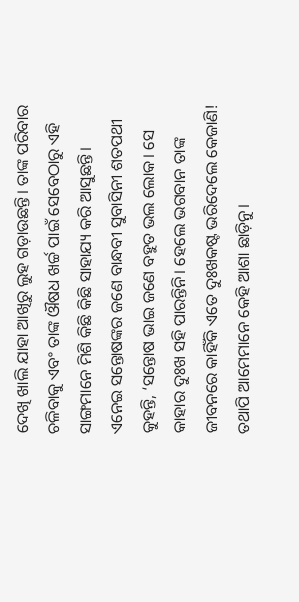ଦେଖି ଖାଲି ଯାହା ଆଖିରୁ ଲୁହ ଗଡ଼ାଉଛନ୍ତି। ତାଙ୍କ ପରିବାର ଚଳିବାକୁ ଏବଂ ତାଙ୍କ ଔଷଧ ଖର୍ଚ୍ଚ ପାଇଁ ସେବେଠାରୁ ଏହି ସାଙ୍ଗମାନେ ମିଶି କିଛି କିଛି ସାହାଯ୍ୟ କରି ଆସୁଛନ୍ତି। ଏନେଇ ସନ୍ତୋଷଙ୍କର ଜଣେ ବାନ୍ଧବୀ ସୁବାସିନୀ ଶତପଥୀ କୁହନ୍ତି, ‘ସନ୍ତୋଷ ଭାଇ ଜଣେ ବହୁତ ଭଲ ଲୋକ। ସେ କାହାର ଦୁଃଖ ସହି ପାରନ୍ତିନି। ହେଲେ ଭଗବାନ ତାଙ୍କ ଜୀବନରେ କାହିଁକି ଏତେ ଦୁଃଖକଷ୍ଟ ଭରିଦେଲେ କେଜାଣି! ତଥାପି ଆମେମାନେ କେହି ଆଶା ଛାଡ଼ିନୁ।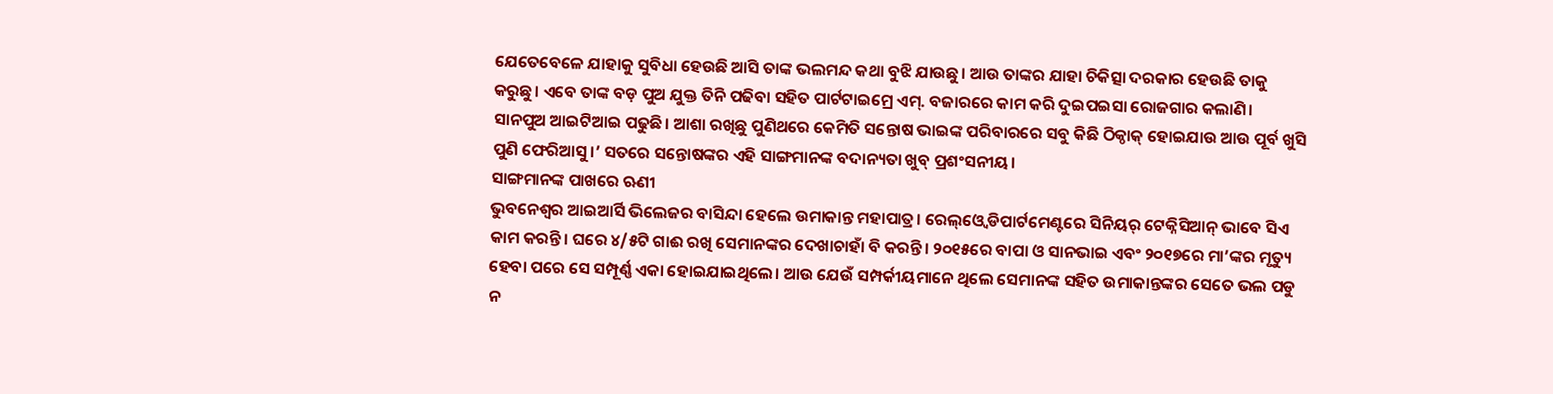ଯେତେବେଳେ ଯାହାକୁ ସୁବିଧା ହେଉଛି ଆସି ତାଙ୍କ ଭଲମନ୍ଦ କଥା ବୁଝି ଯାଉଛୁ। ଆଉ ତାଙ୍କର ଯାହା ଚିକିତ୍ସା ଦରକାର ହେଉଛି ତାକୁ କରୁଛୁ। ଏବେ ତାଙ୍କ ବଡ଼ ପୁଅ ଯୁକ୍ତ ତିନି ପଢିବା ସହିତ ପାର୍ଟଟାଇମ୍ରେ ଏମ୍. ବଜାରରେ କାମ କରି ଦୁଇପଇସା ରୋଜଗାର କଲାଣି। ସାନପୁଅ ଆଇଟିଆଇ ପଢୁଛି। ଆଶା ରଖିଛୁ ପୁଣିଥରେ କେମିତି ସନ୍ତୋଷ ଭାଇଙ୍କ ପରିବାରରେ ସବୁ କିଛି ଠିକ୍ଠାକ୍ ହୋଇଯାଉ ଆଉ ପୂର୍ବ ଖୁସି ପୁଣି ଫେରିଆସୁ।’ ସତରେ ସନ୍ତୋଷଙ୍କର ଏହି ସାଙ୍ଗମାନଙ୍କ ବଦାନ୍ୟତା ଖୁବ୍ ପ୍ରଶଂସନୀୟ।
ସାଙ୍ଗମାନଙ୍କ ପାଖରେ ଋଣୀ
ଭୁବନେଶ୍ୱର ଆଇଆର୍ସି ଭିଲେଜର ବାସିନ୍ଦା ହେଲେ ଉମାକାନ୍ତ ମହାପାତ୍ର। ରେଲ୍ଓ୍ବେ ଡିପାର୍ଟମେଣ୍ଟରେ ସିନିୟର୍ ଟେକ୍ନିସିଆନ୍ ଭାବେ ସିଏ କାମ କରନ୍ତି। ଘରେ ୪/୫ଟି ଗାଈ ରଖି ସେମାନଙ୍କର ଦେଖାଚାହାଁ ବି କରନ୍ତି। ୨୦୧୫ରେ ବାପା ଓ ସାନଭାଇ ଏବଂ ୨୦୧୭ରେ ମା’ଙ୍କର ମୃତ୍ୟୁ ହେବା ପରେ ସେ ସମ୍ପୂର୍ଣ୍ଣ ଏକା ହୋଇଯାଇଥିଲେ। ଆଉ ଯେଉଁ ସମ୍ପର୍କୀୟମାନେ ଥିଲେ ସେମାନଙ୍କ ସହିତ ଉମାକାନ୍ତଙ୍କର ସେତେ ଭଲ ପଡୁ ନ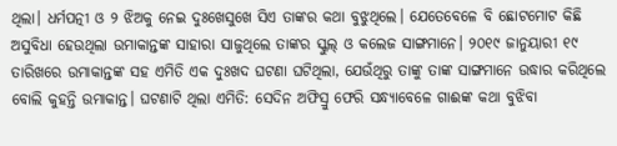ଥିଲା। ଧର୍ମପତ୍ନୀ ଓ ୨ ଝିଅକୁ ନେଇ ଦୁଃଖେସୁଖେ ସିଏ ତାଙ୍କର କଥା ବୁଝୁଥିଲେ। ଯେତେବେଳେ ବି ଛୋଟମୋଟ କିଛି ଅସୁବିଧା ହେଉଥିଲା ଉମାକାନ୍ତଙ୍କ ସାହାରା ସାଜୁଥିଲେ ତାଙ୍କର ସ୍କୁଲ୍ ଓ କଲେଜ ସାଙ୍ଗମାନେ। ୨୦୧୯ ଜାନୁୟାରୀ ୧୯ ତାରିଖରେ ଉମାକାନ୍ତଙ୍କ ସହ ଏମିତି ଏକ ଦୁଃଖଦ ଘଟଣା ଘଟିଥିଲା, ଯେଉଁଥିରୁ ତାଙ୍କୁ ତାଙ୍କ ସାଙ୍ଗମାନେ ଉଦ୍ଧାର କରିଥିଲେ ବୋଲି କୁହନ୍ତି ଉମାକାନ୍ତ। ଘଟଣାଟି ଥିଲା ଏମିତି: ସେଦିନ ଅଫିସ୍ରୁ ଫେରି ସନ୍ଧ୍ୟାବେଳେ ଗାଈଙ୍କ କଥା ବୁଝିବା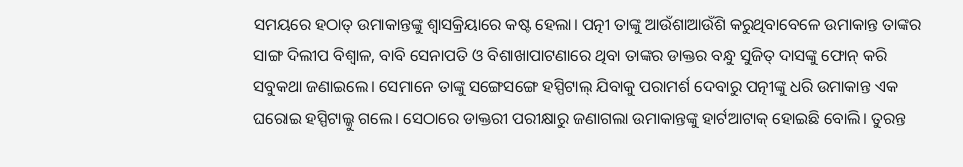ସମୟରେ ହଠାତ୍ ଉମାକାନ୍ତଙ୍କୁ ଶ୍ୱାସକ୍ରିୟାରେ କଷ୍ଟ ହେଲା। ପତ୍ନୀ ତାଙ୍କୁ ଆଉଁଶାଆଉଁଶି କରୁଥିବାବେଳେ ଉମାକାନ୍ତ ତାଙ୍କର ସାଙ୍ଗ ଦିଲୀପ ବିଶ୍ୱାଳ, ବାବି ସେନାପତି ଓ ବିଶାଖାପାଟଣାରେ ଥିବା ତାଙ୍କର ଡାକ୍ତର ବନ୍ଧୁ ସୁଜିତ୍ ଦାସଙ୍କୁ ଫୋନ୍ କରି ସବୁକଥା ଜଣାଇଲେ। ସେମାନେ ତାଙ୍କୁ ସଙ୍ଗେସଙ୍ଗେ ହସ୍ପିଟାଲ୍ ଯିବାକୁ ପରାମର୍ଶ ଦେବାରୁ ପତ୍ନୀଙ୍କୁ ଧରି ଉମାକାନ୍ତ ଏକ ଘରୋଇ ହସ୍ପିଟାଲ୍କୁ ଗଲେ। ସେଠାରେ ଡାକ୍ତରୀ ପରୀକ୍ଷାରୁ ଜଣାଗଲା ଉମାକାନ୍ତଙ୍କୁ ହାର୍ଟଆଟାକ୍ ହୋଇଛି ବୋଲି। ତୁରନ୍ତ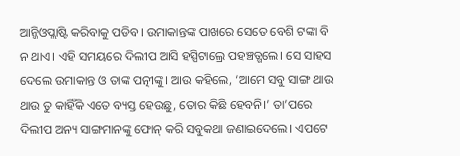ଆନ୍ଜିଓପ୍ଲାଷ୍ଟି କରିବାକୁ ପଡିବ। ଉମାକାନ୍ତଙ୍କ ପାଖରେ ସେତେ ବେଶି ଟଙ୍କା ବି ନ ଥାଏ। ଏହି ସମୟରେ ଦିଲୀପ ଆସି ହସ୍ପିଟାଲ୍ରେ ପହଞ୍ଚତ୍ଗଲେ। ସେ ସାହସ ଦେଲେ ଉମାକାନ୍ତ ଓ ତାଙ୍କ ପତ୍ନୀଙ୍କୁ। ଆଉ କହିଲେ, ‘ଆମେ ସବୁ ସାଙ୍ଗ ଥାଉ ଥାଉ ତୁ କାହିଁକି ଏତେ ବ୍ୟସ୍ତ ହେଉଛୁ, ତୋର କିଛି ହେବନି।’ ତା’ପରେ ଦିଲୀପ ଅନ୍ୟ ସାଙ୍ଗମାନଙ୍କୁ ଫୋନ୍ କରି ସବୁକଥା ଜଣାଇଦେଲେ। ଏପଟେ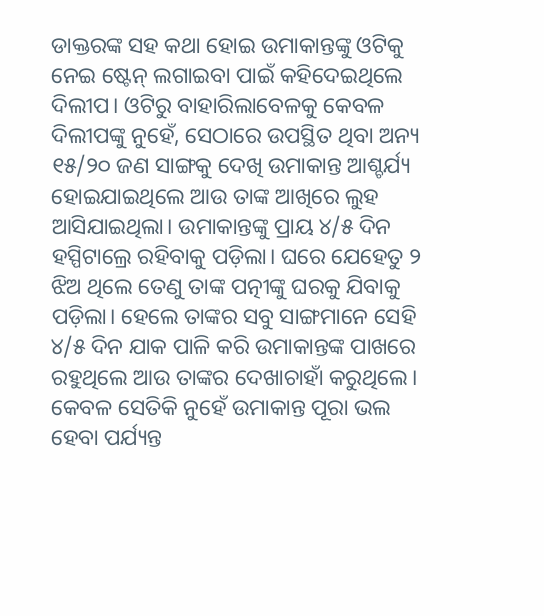ଡାକ୍ତରଙ୍କ ସହ କଥା ହୋଇ ଉମାକାନ୍ତଙ୍କୁ ଓଟିକୁ ନେଇ ଷ୍ଟେନ୍ ଲଗାଇବା ପାଇଁ କହିଦେଇଥିଲେ ଦିଲୀପ। ଓଟିରୁ ବାହାରିଲାବେଳକୁ କେବଳ ଦିଲୀପଙ୍କୁ ନୁହେଁ, ସେଠାରେ ଉପସ୍ଥିତ ଥିବା ଅନ୍ୟ ୧୫/୨୦ ଜଣ ସାଙ୍ଗକୁ ଦେଖି ଉମାକାନ୍ତ ଆଶ୍ଚର୍ଯ୍ୟ ହୋଇଯାଇଥିଲେ ଆଉ ତାଙ୍କ ଆଖିରେ ଲୁହ ଆସିଯାଇଥିଲା। ଉମାକାନ୍ତଙ୍କୁ ପ୍ରାୟ ୪/୫ ଦିନ ହସ୍ପିଟାଲ୍ରେ ରହିବାକୁ ପଡ଼ିଲା। ଘରେ ଯେହେତୁ ୨ ଝିଅ ଥିଲେ ତେଣୁ ତାଙ୍କ ପତ୍ନୀଙ୍କୁ ଘରକୁ ଯିବାକୁ ପଡ଼ିଲା। ହେଲେ ତାଙ୍କର ସବୁ ସାଙ୍ଗମାନେ ସେହି ୪/୫ ଦିନ ଯାକ ପାଳି କରି ଉମାକାନ୍ତଙ୍କ ପାଖରେ ରହୁଥିଲେ ଆଉ ତାଙ୍କର ଦେଖାଚାହାଁ କରୁଥିଲେ। କେବଳ ସେତିକି ନୁହେଁ ଉମାକାନ୍ତ ପୂରା ଭଲ ହେବା ପର୍ଯ୍ୟନ୍ତ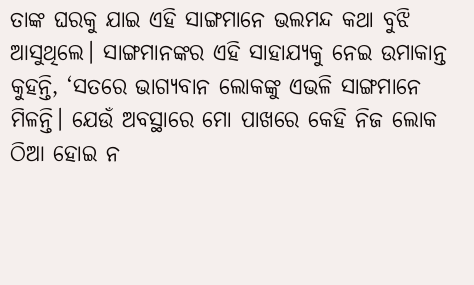ତାଙ୍କ ଘରକୁ ଯାଇ ଏହି ସାଙ୍ଗମାନେ ଭଲମନ୍ଦ କଥା ବୁଝି ଆସୁଥିଲେ। ସାଙ୍ଗମାନଙ୍କର ଏହି ସାହାଯ୍ୟକୁ ନେଇ ଉମାକାନ୍ତ କୁହନ୍ତି, ‘ସତରେ ଭାଗ୍ୟବାନ ଲୋକଙ୍କୁ ଏଭଳି ସାଙ୍ଗମାନେ ମିଳନ୍ତି। ଯେଉଁ ଅବସ୍ଥାରେ ମୋ ପାଖରେ କେହି ନିଜ ଲୋକ ଠିଆ ହୋଇ ନ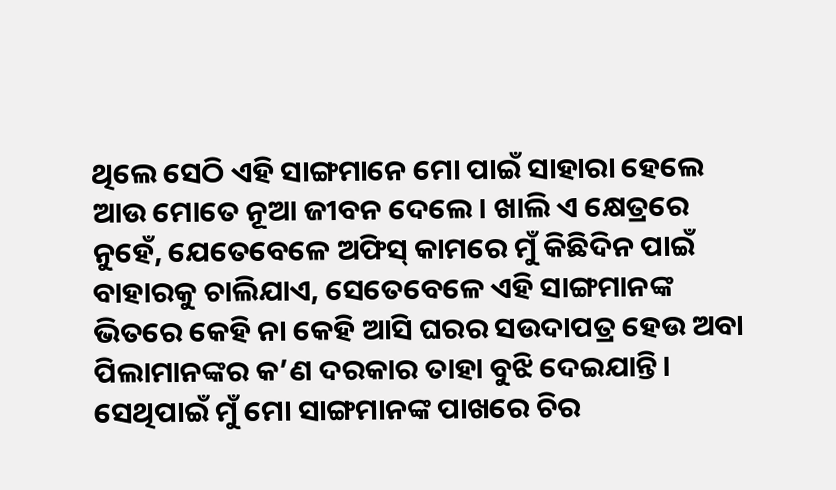ଥିଲେ ସେଠି ଏହି ସାଙ୍ଗମାନେ ମୋ ପାଇଁ ସାହାରା ହେଲେ ଆଉ ମୋତେ ନୂଆ ଜୀବନ ଦେଲେ। ଖାଲି ଏ କ୍ଷେତ୍ରରେ ନୁହେଁ, ଯେତେବେଳେ ଅଫିସ୍ କାମରେ ମୁଁ କିଛିଦିନ ପାଇଁ ବାହାରକୁ ଚାଲିଯାଏ, ସେତେବେଳେ ଏହି ସାଙ୍ଗମାନଙ୍କ ଭିତରେ କେହି ନା କେହି ଆସି ଘରର ସଉଦାପତ୍ର ହେଉ ଅବା ପିଲାମାନଙ୍କର କ’ଣ ଦରକାର ତାହା ବୁଝି ଦେଇଯାନ୍ତି। ସେଥିପାଇଁ ମୁଁ ମୋ ସାଙ୍ଗମାନଙ୍କ ପାଖରେ ଚିର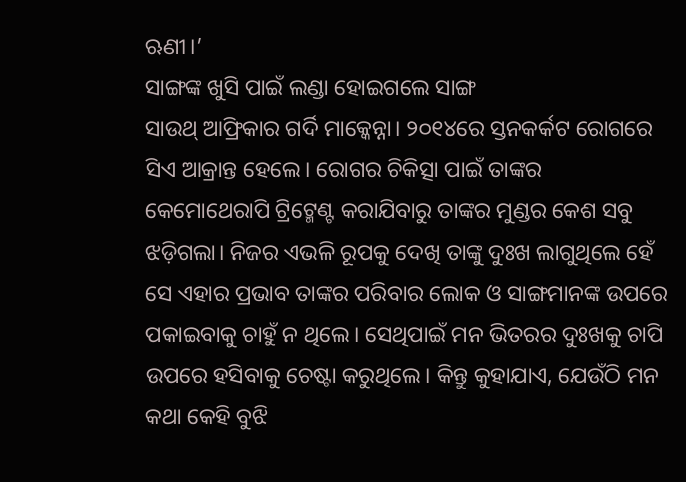ଋଣୀ।’
ସାଙ୍ଗଙ୍କ ଖୁସି ପାଇଁ ଲଣ୍ଡା ହୋଇଗଲେ ସାଙ୍ଗ
ସାଉଥ୍ ଆଫ୍ରିକାର ଗର୍ଦି ମାକ୍କେନ୍ନା। ୨୦୧୪ରେ ସ୍ତନକର୍କଟ ରୋଗରେ ସିଏ ଆକ୍ରାନ୍ତ ହେଲେ। ରୋଗର ଚିକିତ୍ସା ପାଇଁ ତାଙ୍କର କେମୋଥେରାପି ଟ୍ରିଟ୍ମେଣ୍ଟ କରାଯିବାରୁ ତାଙ୍କର ମୁଣ୍ଡର କେଶ ସବୁ ଝଡ଼ିଗଲା। ନିଜର ଏଭଳି ରୂପକୁ ଦେଖି ତାଙ୍କୁ ଦୁଃଖ ଲାଗୁଥିଲେ ହେଁ ସେ ଏହାର ପ୍ରଭାବ ତାଙ୍କର ପରିବାର ଲୋକ ଓ ସାଙ୍ଗମାନଙ୍କ ଉପରେ ପକାଇବାକୁ ଚାହୁଁ ନ ଥିଲେ। ସେଥିପାଇଁ ମନ ଭିତରର ଦୁଃଖକୁ ଚାପି ଉପରେ ହସିବାକୁ ଚେଷ୍ଟା କରୁଥିଲେ। କିନ୍ତୁ କୁହାଯାଏ, ଯେଉଁଠି ମନ କଥା କେହି ବୁଝି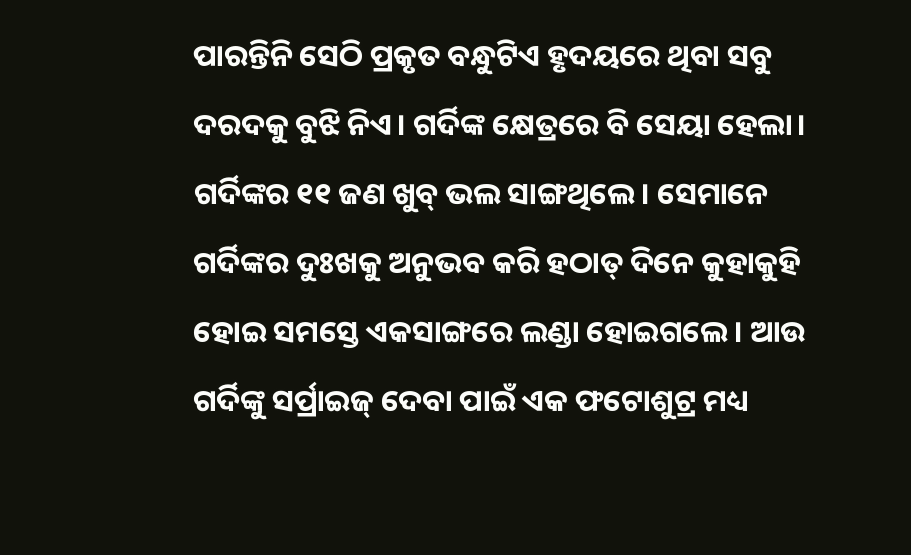ପାରନ୍ତିନି ସେଠି ପ୍ରକୃତ ବନ୍ଧୁଟିଏ ହୃଦୟରେ ଥିବା ସବୁ ଦରଦକୁ ବୁଝି ନିଏ। ଗର୍ଦିଙ୍କ କ୍ଷେତ୍ରରେ ବି ସେୟା ହେଲା। ଗର୍ଦିଙ୍କର ୧୧ ଜଣ ଖୁବ୍ ଭଲ ସାଙ୍ଗଥିଲେ। ସେମାନେ ଗର୍ଦିଙ୍କର ଦୁଃଖକୁ ଅନୁଭବ କରି ହଠାତ୍ ଦିନେ କୁହାକୁହି ହୋଇ ସମସ୍ତେ ଏକସାଙ୍ଗରେ ଲଣ୍ଡା ହୋଇଗଲେ। ଆଉ ଗର୍ଦିଙ୍କୁ ସର୍ପ୍ରାଇଜ୍ ଦେବା ପାଇଁ ଏକ ଫଟୋଶୁଟ୍ର ମଧ୍ୟ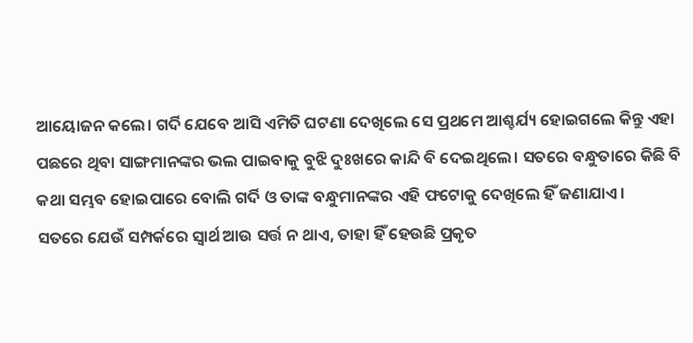ଆୟୋଜନ କଲେ। ଗର୍ଦି ଯେବେ ଆସି ଏମିତି ଘଟଣା ଦେଖିଲେ ସେ ପ୍ରଥମେ ଆଶ୍ଚର୍ଯ୍ୟ ହୋଇଗଲେ କିନ୍ତୁ ଏହା ପଛରେ ଥିବା ସାଙ୍ଗମାନଙ୍କର ଭଲ ପାଇବାକୁ ବୁଝି ଦୁଃଖରେ କାନ୍ଦି ବି ଦେଇଥିଲେ। ସତରେ ବନ୍ଧୁତାରେ କିଛି ବି କଥା ସମ୍ଭବ ହୋଇପାରେ ବୋଲି ଗର୍ଦି ଓ ତାଙ୍କ ବନ୍ଧୁମାନଙ୍କର ଏହି ଫଟୋକୁ ଦେଖିଲେ ହିଁ ଜଣାଯାଏ।
ସତରେ ଯେଉଁ ସମ୍ପର୍କରେ ସ୍ବାର୍ଥ ଆଉ ସର୍ତ୍ତ ନ ଥାଏ, ତାହା ହିଁ ହେଉଛି ପ୍ରକୃତ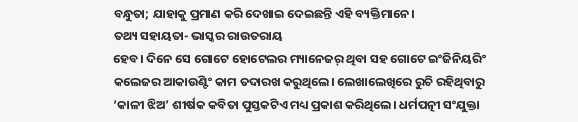ବନ୍ଧୁତା; ଯାହାକୁ ପ୍ରମାଣ କରି ଦେଖାଇ ଦେଇଛନ୍ତି ଏହି ବ୍ୟକ୍ତିମାନେ।
ତଥ୍ୟ ସହାୟତା- ଭାସ୍କର ରାଉତରାୟ
ହେବ। ଦିନେ ସେ ଗୋଟେ ହୋଟେଲର ମ୍ୟାନେଜର୍ ଥିବା ସହ ଗୋଟେ ଇଂଜିନିୟରିଂ କଲେଜର ଆକାଉଣ୍ଟିଂ କାମ ତଦାରଖ କରୁଥିଲେ। ଲେଖାଲେଖିରେ ରୁଚି ରହିଥିବାରୁ ‘କାଳୀ ଝିଅ’ ଶୀର୍ଷକ କବିତା ପୁସ୍ତକଟିଏ ମଧ୍ୟ ପ୍ରକାଶ କରିଥିଲେ। ଧର୍ମପତ୍ନୀ ସଂଯୁକ୍ତା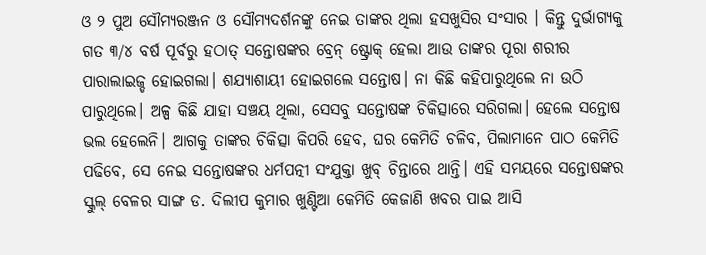ଓ ୨ ପୁଅ ସୌମ୍ୟରଞ୍ଜନ ଓ ସୌମ୍ୟଦର୍ଶନଙ୍କୁ ନେଇ ତାଙ୍କର ଥିଲା ହସଖୁସିର ସଂସାର । କିନ୍ତୁ ଦୁର୍ଭାଗ୍ୟକୁ ଗତ ୩/୪ ବର୍ଷ ପୂର୍ବରୁ ହଠାତ୍ ସନ୍ତୋଷଙ୍କର ବ୍ରେନ୍ ଷ୍ଟ୍ରୋକ୍ ହେଲା ଆଉ ତାଙ୍କର ପୂରା ଶରୀର ପାରାଲାଇଜ୍ଡ ହୋଇଗଲା। ଶଯ୍ୟାଶାୟୀ ହୋଇଗଲେ ସନ୍ତୋଷ। ନା କିଛି କହିପାରୁଥିଲେ ନା ଉଠି ପାରୁଥିଲେ। ଅଳ୍ପ କିଛି ଯାହା ସଞ୍ଚୟ ଥିଲା, ସେସବୁ ସନ୍ତୋଷଙ୍କ ଚିକିତ୍ସାରେ ସରିଗଲା। ହେଲେ ସନ୍ତୋଷ ଭଲ ହେଲେନି। ଆଗକୁ ତାଙ୍କର ଚିକିତ୍ସା କିପରି ହେବ, ଘର କେମିତି ଚଳିବ, ପିଲାମାନେ ପାଠ କେମିତି ପଢିବେ, ସେ ନେଇ ସନ୍ତୋଷଙ୍କର ଧର୍ମପତ୍ନୀ ସଂଯୁକ୍ତା ଖୁବ୍ ଚିନ୍ତାରେ ଥାନ୍ତି। ଏହି ସମୟରେ ସନ୍ତୋଷଙ୍କର ସ୍କୁଲ୍ ବେଳର ସାଙ୍ଗ ଡ. ଦିଲୀପ କୁମାର ଖୁଣ୍ଟିଆ କେମିତି କେଜାଣି ଖବର ପାଇ ଆସି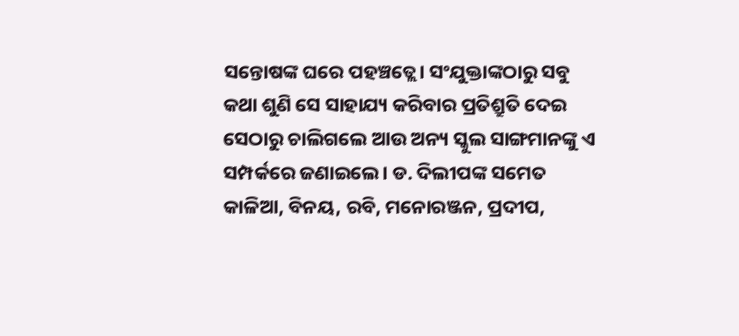ସନ୍ତୋଷଙ୍କ ଘରେ ପହଞ୍ଚତ୍ଲେ। ସଂଯୁକ୍ତାଙ୍କଠାରୁ ସବୁ କଥା ଶୁଣି ସେ ସାହାଯ୍ୟ କରିବାର ପ୍ରତିଶ୍ରୁତି ଦେଇ ସେଠାରୁ ଚାଲିଗଲେ ଆଉ ଅନ୍ୟ ସ୍କୁଲ ସାଙ୍ଗମାନଙ୍କୁ ଏ ସମ୍ପର୍କରେ ଜଣାଇଲେ। ଡ. ଦିଲୀପଙ୍କ ସମେତ କାଳିଆ, ବିନୟ, ରବି, ମନୋରଞ୍ଜନ, ପ୍ରଦୀପ,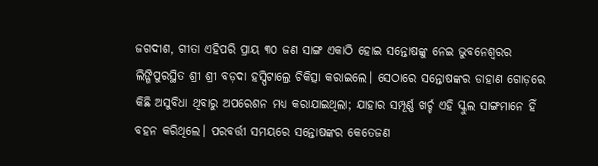ଜଗଦୀଶ, ଗୀତା ଏହିପରି ପ୍ରାୟ ୩୦ ଜଣ ସାଙ୍ଗ ଏକାଠି ହୋଇ ସନ୍ତୋଷଙ୍କୁ ନେଇ ଭୁବନେଶ୍ୱରର ଲିଙ୍ଗିପୁରସ୍ଥିତ ଶ୍ରୀ ଶ୍ରୀ ବଡ଼ଦା ହସ୍ପିଟାଲ୍ରେ ଚିକିତ୍ସା କରାଇଲେ। ସେଠାରେ ସନ୍ତୋଷଙ୍କର ଡାହାଣ ଗୋଡ଼ରେ କିଛି ଅସୁବିଧା ଥିବାରୁ ଅପରେଶନ ମଧ୍ୟ କରାଯାଇଥିଲା; ଯାହାର ସମ୍ପୂର୍ଣ୍ଣ ଖର୍ଚ୍ଚ ଏହି ସ୍କୁଲ ସାଙ୍ଗମାନେ ହିଁ ବହନ କରିଥିଲେ। ପରବର୍ତ୍ତୀ ସମୟରେ ସନ୍ତୋଷଙ୍କର କେତେଜଣ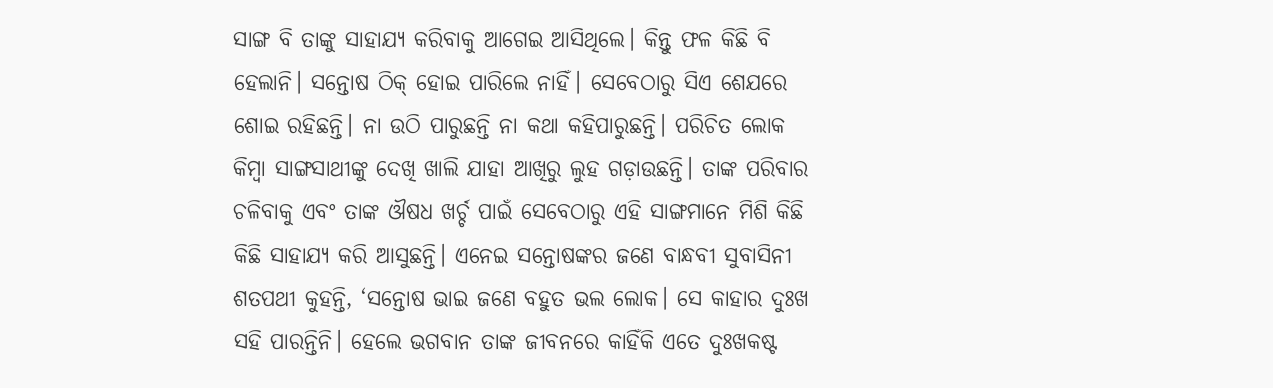ସାଙ୍ଗ ବି ତାଙ୍କୁ ସାହାଯ୍ୟ କରିବାକୁ ଆଗେଇ ଆସିଥିଲେ। କିନ୍ତୁ ଫଳ କିଛି ବି ହେଲାନି। ସନ୍ତୋଷ ଠିକ୍ ହୋଇ ପାରିଲେ ନାହିଁ। ସେବେଠାରୁ ସିଏ ଶେଯରେ ଶୋଇ ରହିଛନ୍ତି। ନା ଉଠି ପାରୁଛନ୍ତି ନା କଥା କହିପାରୁଛନ୍ତି। ପରିଚିତ ଲୋକ କିମ୍ବା ସାଙ୍ଗସାଥୀଙ୍କୁ ଦେଖି ଖାଲି ଯାହା ଆଖିରୁ ଲୁହ ଗଡ଼ାଉଛନ୍ତି। ତାଙ୍କ ପରିବାର ଚଳିବାକୁ ଏବଂ ତାଙ୍କ ଔଷଧ ଖର୍ଚ୍ଚ ପାଇଁ ସେବେଠାରୁ ଏହି ସାଙ୍ଗମାନେ ମିଶି କିଛି କିଛି ସାହାଯ୍ୟ କରି ଆସୁଛନ୍ତି। ଏନେଇ ସନ୍ତୋଷଙ୍କର ଜଣେ ବାନ୍ଧବୀ ସୁବାସିନୀ ଶତପଥୀ କୁହନ୍ତି, ‘ସନ୍ତୋଷ ଭାଇ ଜଣେ ବହୁତ ଭଲ ଲୋକ। ସେ କାହାର ଦୁଃଖ ସହି ପାରନ୍ତିନି। ହେଲେ ଭଗବାନ ତାଙ୍କ ଜୀବନରେ କାହିଁକି ଏତେ ଦୁଃଖକଷ୍ଟ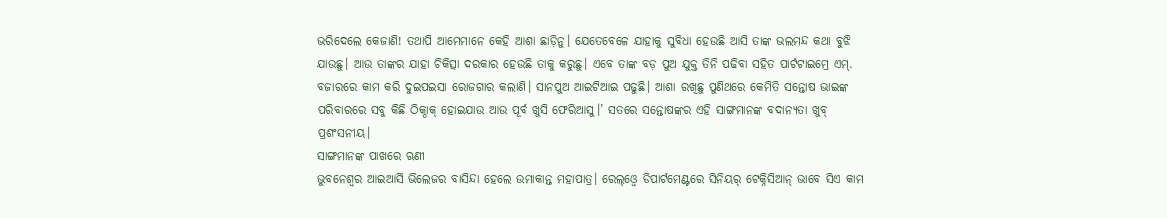ଭରିଦେଲେ କେଜାଣି! ତଥାପି ଆମେମାନେ କେହି ଆଶା ଛାଡ଼ିନୁ। ଯେତେବେଳେ ଯାହାକୁ ସୁବିଧା ହେଉଛି ଆସି ତାଙ୍କ ଭଲମନ୍ଦ କଥା ବୁଝି ଯାଉଛୁ। ଆଉ ତାଙ୍କର ଯାହା ଚିକିତ୍ସା ଦରକାର ହେଉଛି ତାକୁ କରୁଛୁ। ଏବେ ତାଙ୍କ ବଡ଼ ପୁଅ ଯୁକ୍ତ ତିନି ପଢିବା ସହିତ ପାର୍ଟଟାଇମ୍ରେ ଏମ୍. ବଜାରରେ କାମ କରି ଦୁଇପଇସା ରୋଜଗାର କଲାଣି। ସାନପୁଅ ଆଇଟିଆଇ ପଢୁଛି। ଆଶା ରଖିଛୁ ପୁଣିଥରେ କେମିତି ସନ୍ତୋଷ ଭାଇଙ୍କ ପରିବାରରେ ସବୁ କିଛି ଠିକ୍ଠାକ୍ ହୋଇଯାଉ ଆଉ ପୂର୍ବ ଖୁସି ଫେରିଆସୁ।’ ସତରେ ସନ୍ତୋଷଙ୍କର ଏହି ସାଙ୍ଗମାନଙ୍କ ବଦାନ୍ୟତା ଖୁବ୍ ପ୍ରଶଂସନୀୟ।
ସାଙ୍ଗମାନଙ୍କ ପାଖରେ ଋଣୀ
ଭୁବନେଶ୍ୱର ଆଇଆର୍ସି ଭିଲେଜର ବାସିନ୍ଦା ହେଲେ ଉମାକାନ୍ତ ମହାପାତ୍ର। ରେଲ୍ଓ୍ବେ ଡିପାର୍ଟମେଣ୍ଟରେ ସିନିୟର୍ ଟେକ୍ନିସିଆନ୍ ଭାବେ ସିଏ କାମ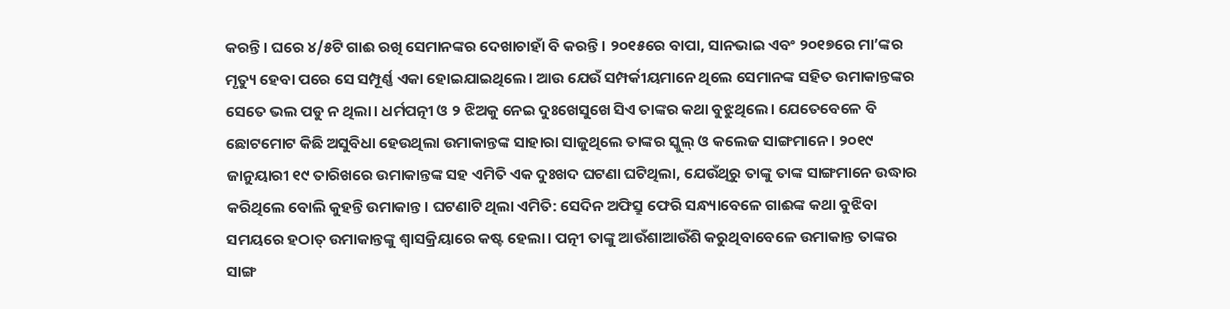କରନ୍ତି। ଘରେ ୪/୫ଟି ଗାଈ ରଖି ସେମାନଙ୍କର ଦେଖାଚାହାଁ ବି କରନ୍ତି। ୨୦୧୫ରେ ବାପା, ସାନଭାଇ ଏବଂ ୨୦୧୭ରେ ମା’ଙ୍କର ମୃତ୍ୟୁ ହେବା ପରେ ସେ ସମ୍ପୂର୍ଣ୍ଣ ଏକା ହୋଇଯାଇଥିଲେ। ଆଉ ଯେଉଁ ସମ୍ପର୍କୀୟମାନେ ଥିଲେ ସେମାନଙ୍କ ସହିତ ଉମାକାନ୍ତଙ୍କର ସେତେ ଭଲ ପଡୁ ନ ଥିଲା। ଧର୍ମପତ୍ନୀ ଓ ୨ ଝିଅକୁ ନେଇ ଦୁଃଖେସୁଖେ ସିଏ ତାଙ୍କର କଥା ବୁଝୁଥିଲେ। ଯେତେବେଳେ ବି ଛୋଟମୋଟ କିଛି ଅସୁବିଧା ହେଉଥିଲା ଉମାକାନ୍ତଙ୍କ ସାହାରା ସାଜୁଥିଲେ ତାଙ୍କର ସ୍କୁଲ୍ ଓ କଲେଜ ସାଙ୍ଗମାନେ। ୨୦୧୯ ଜାନୁୟାରୀ ୧୯ ତାରିଖରେ ଉମାକାନ୍ତଙ୍କ ସହ ଏମିତି ଏକ ଦୁଃଖଦ ଘଟଣା ଘଟିଥିଲା, ଯେଉଁଥିରୁ ତାଙ୍କୁ ତାଙ୍କ ସାଙ୍ଗମାନେ ଉଦ୍ଧାର କରିଥିଲେ ବୋଲି କୁହନ୍ତି ଉମାକାନ୍ତ। ଘଟଣାଟି ଥିଲା ଏମିତି: ସେଦିନ ଅଫିସ୍ରୁ ଫେରି ସନ୍ଧ୍ୟାବେଳେ ଗାଈଙ୍କ କଥା ବୁଝିବା ସମୟରେ ହଠାତ୍ ଉମାକାନ୍ତଙ୍କୁ ଶ୍ୱାସକ୍ରିୟାରେ କଷ୍ଟ ହେଲା। ପତ୍ନୀ ତାଙ୍କୁ ଆଉଁଶାଆଉଁଶି କରୁଥିବାବେଳେ ଉମାକାନ୍ତ ତାଙ୍କର ସାଙ୍ଗ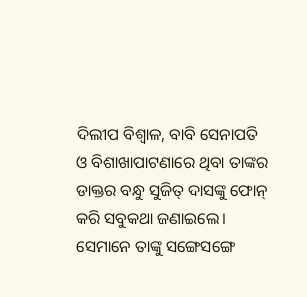ଦିଲୀପ ବିଶ୍ୱାଳ, ବାବି ସେନାପତି ଓ ବିଶାଖାପାଟଣାରେ ଥିବା ତାଙ୍କର ଡାକ୍ତର ବନ୍ଧୁ ସୁଜିତ୍ ଦାସଙ୍କୁ ଫୋନ୍ କରି ସବୁକଥା ଜଣାଇଲେ। ସେମାନେ ତାଙ୍କୁ ସଙ୍ଗେସଙ୍ଗେ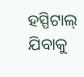ହସ୍ପିଟାଲ୍ ଯିବାକୁ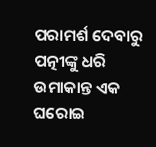ପରାମର୍ଶ ଦେବାରୁ ପତ୍ନୀଙ୍କୁ ଧରି ଉମାକାନ୍ତ ଏକ ଘରୋଇ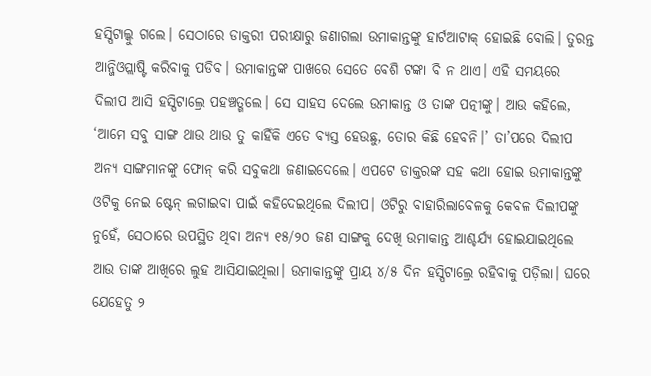ହସ୍ପିଟାଲ୍କୁ ଗଲେ। ସେଠାରେ ଡାକ୍ତରୀ ପରୀକ୍ଷାରୁ ଜଣାଗଲା ଉମାକାନ୍ତଙ୍କୁ ହାର୍ଟଆଟାକ୍ ହୋଇଛି ବୋଲି। ତୁରନ୍ତ ଆନ୍ଜିଓପ୍ଲାଷ୍ଟି କରିବାକୁ ପଡିବ। ଉମାକାନ୍ତଙ୍କ ପାଖରେ ସେତେ ବେଶି ଟଙ୍କା ବି ନ ଥାଏ। ଏହି ସମୟରେ ଦିଲୀପ ଆସି ହସ୍ପିଟାଲ୍ରେ ପହଞ୍ଚତ୍ଗଲେ। ସେ ସାହସ ଦେଲେ ଉମାକାନ୍ତ ଓ ତାଙ୍କ ପତ୍ନୀଙ୍କୁ। ଆଉ କହିଲେ, ‘ଆମେ ସବୁ ସାଙ୍ଗ ଥାଉ ଥାଉ ତୁ କାହିଁକି ଏତେ ବ୍ୟସ୍ତ ହେଉଛୁ, ତୋର କିଛି ହେବନି।’ ତା’ପରେ ଦିଲୀପ ଅନ୍ୟ ସାଙ୍ଗମାନଙ୍କୁ ଫୋନ୍ କରି ସବୁକଥା ଜଣାଇଦେଲେ। ଏପଟେ ଡାକ୍ତରଙ୍କ ସହ କଥା ହୋଇ ଉମାକାନ୍ତଙ୍କୁ ଓଟିକୁ ନେଇ ଷ୍ଟେନ୍ ଲଗାଇବା ପାଇଁ କହିଦେଇଥିଲେ ଦିଲୀପ। ଓଟିରୁ ବାହାରିଲାବେଳକୁ କେବଳ ଦିଲୀପଙ୍କୁ ନୁହେଁ, ସେଠାରେ ଉପସ୍ଥିତ ଥିବା ଅନ୍ୟ ୧୫/୨୦ ଜଣ ସାଙ୍ଗକୁ ଦେଖି ଉମାକାନ୍ତ ଆଶ୍ଚର୍ଯ୍ୟ ହୋଇଯାଇଥିଲେ ଆଉ ତାଙ୍କ ଆଖିରେ ଲୁହ ଆସିଯାଇଥିଲା। ଉମାକାନ୍ତଙ୍କୁ ପ୍ରାୟ ୪/୫ ଦିନ ହସ୍ପିଟାଲ୍ରେ ରହିବାକୁ ପଡ଼ିଲା। ଘରେ ଯେହେତୁ ୨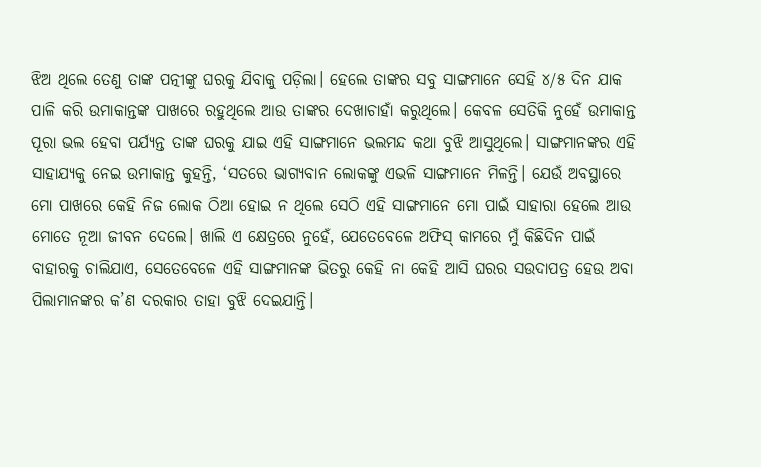ଝିଅ ଥିଲେ ତେଣୁ ତାଙ୍କ ପତ୍ନୀଙ୍କୁ ଘରକୁ ଯିବାକୁ ପଡ଼ିଲା। ହେଲେ ତାଙ୍କର ସବୁ ସାଙ୍ଗମାନେ ସେହି ୪/୫ ଦିନ ଯାକ ପାଳି କରି ଉମାକାନ୍ତଙ୍କ ପାଖରେ ରହୁଥିଲେ ଆଉ ତାଙ୍କର ଦେଖାଚାହାଁ କରୁଥିଲେ। କେବଳ ସେତିକି ନୁହେଁ ଉମାକାନ୍ତ ପୂରା ଭଲ ହେବା ପର୍ଯ୍ୟନ୍ତ ତାଙ୍କ ଘରକୁ ଯାଇ ଏହି ସାଙ୍ଗମାନେ ଭଲମନ୍ଦ କଥା ବୁଝି ଆସୁଥିଲେ। ସାଙ୍ଗମାନଙ୍କର ଏହି ସାହାଯ୍ୟକୁ ନେଇ ଉମାକାନ୍ତ କୁହନ୍ତି, ‘ସତରେ ଭାଗ୍ୟବାନ ଲୋକଙ୍କୁ ଏଭଳି ସାଙ୍ଗମାନେ ମିଳନ୍ତି। ଯେଉଁ ଅବସ୍ଥାରେ ମୋ ପାଖରେ କେହି ନିଜ ଲୋକ ଠିଆ ହୋଇ ନ ଥିଲେ ସେଠି ଏହି ସାଙ୍ଗମାନେ ମୋ ପାଇଁ ସାହାରା ହେଲେ ଆଉ ମୋତେ ନୂଆ ଜୀବନ ଦେଲେ। ଖାଲି ଏ କ୍ଷେତ୍ରରେ ନୁହେଁ, ଯେତେବେଳେ ଅଫିସ୍ କାମରେ ମୁଁ କିଛିଦିନ ପାଇଁ ବାହାରକୁ ଚାଲିଯାଏ, ସେତେବେଳେ ଏହି ସାଙ୍ଗମାନଙ୍କ ଭିତରୁ କେହି ନା କେହି ଆସି ଘରର ସଉଦାପତ୍ର ହେଉ ଅବା ପିଲାମାନଙ୍କର କ’ଣ ଦରକାର ତାହା ବୁଝି ଦେଇଯାନ୍ତି।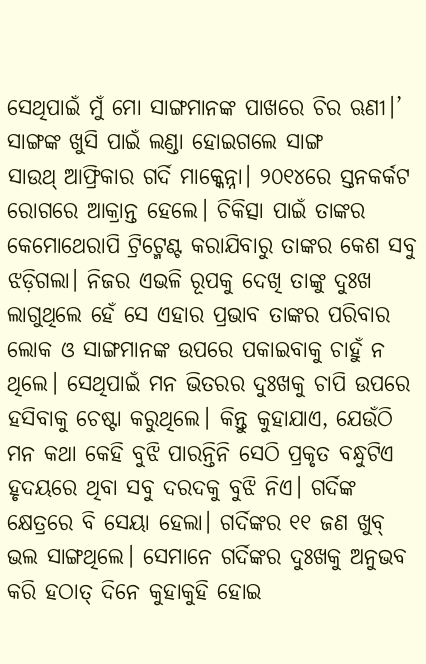ସେଥିପାଇଁ ମୁଁ ମୋ ସାଙ୍ଗମାନଙ୍କ ପାଖରେ ଚିର ଋଣୀ।’
ସାଙ୍ଗଙ୍କ ଖୁସି ପାଇଁ ଲଣ୍ଡା ହୋଇଗଲେ ସାଙ୍ଗ
ସାଉଥ୍ ଆଫ୍ରିକାର ଗର୍ଦି ମାକ୍କେନ୍ନା। ୨୦୧୪ରେ ସ୍ତନକର୍କଟ ରୋଗରେ ଆକ୍ରାନ୍ତ ହେଲେ। ଚିକିତ୍ସା ପାଇଁ ତାଙ୍କର କେମୋଥେରାପି ଟ୍ରିଟ୍ମେଣ୍ଟ କରାଯିବାରୁ ତାଙ୍କର କେଶ ସବୁ ଝଡ଼ିଗଲା। ନିଜର ଏଭଳି ରୂପକୁ ଦେଖି ତାଙ୍କୁ ଦୁଃଖ ଲାଗୁଥିଲେ ହେଁ ସେ ଏହାର ପ୍ରଭାବ ତାଙ୍କର ପରିବାର ଲୋକ ଓ ସାଙ୍ଗମାନଙ୍କ ଉପରେ ପକାଇବାକୁ ଚାହୁଁ ନ ଥିଲେ। ସେଥିପାଇଁ ମନ ଭିତରର ଦୁଃଖକୁ ଚାପି ଉପରେ ହସିବାକୁ ଚେଷ୍ଟା କରୁଥିଲେ। କିନ୍ତୁ କୁହାଯାଏ, ଯେଉଁଠି ମନ କଥା କେହି ବୁଝି ପାରନ୍ତିନି ସେଠି ପ୍ରକୃତ ବନ୍ଧୁଟିଏ ହୃଦୟରେ ଥିବା ସବୁ ଦରଦକୁ ବୁଝି ନିଏ। ଗର୍ଦିଙ୍କ କ୍ଷେତ୍ରରେ ବି ସେୟା ହେଲା। ଗର୍ଦିଙ୍କର ୧୧ ଜଣ ଖୁବ୍ ଭଲ ସାଙ୍ଗଥିଲେ। ସେମାନେ ଗର୍ଦିଙ୍କର ଦୁଃଖକୁ ଅନୁଭବ କରି ହଠାତ୍ ଦିନେ କୁହାକୁହି ହୋଇ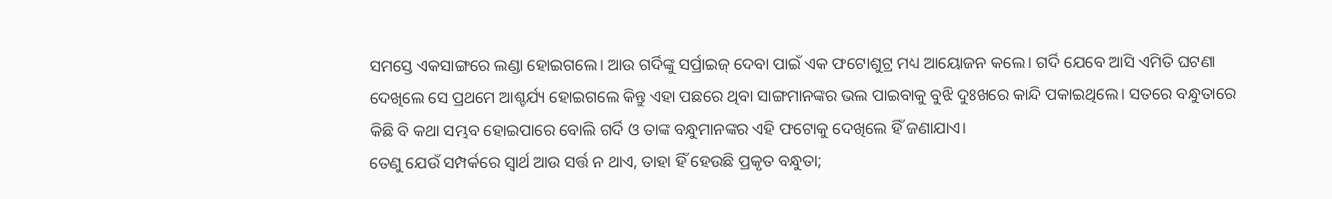ସମସ୍ତେ ଏକସାଙ୍ଗରେ ଲଣ୍ଡା ହୋଇଗଲେ। ଆଉ ଗର୍ଦିଙ୍କୁ ସର୍ପ୍ରାଇଜ୍ ଦେବା ପାଇଁ ଏକ ଫଟୋଶୁଟ୍ର ମଧ୍ୟ ଆୟୋଜନ କଲେ। ଗର୍ଦି ଯେବେ ଆସି ଏମିତି ଘଟଣା ଦେଖିଲେ ସେ ପ୍ରଥମେ ଆଶ୍ଚର୍ଯ୍ୟ ହୋଇଗଲେ କିନ୍ତୁ ଏହା ପଛରେ ଥିବା ସାଙ୍ଗମାନଙ୍କର ଭଲ ପାଇବାକୁ ବୁଝି ଦୁଃଖରେ କାନ୍ଦି ପକାଇଥିଲେ। ସତରେ ବନ୍ଧୁତାରେ କିଛି ବି କଥା ସମ୍ଭବ ହୋଇପାରେ ବୋଲି ଗର୍ଦି ଓ ତାଙ୍କ ବନ୍ଧୁମାନଙ୍କର ଏହି ଫଟୋକୁ ଦେଖିଲେ ହିଁ ଜଣାଯାଏ।
ତେଣୁ ଯେଉଁ ସମ୍ପର୍କରେ ସ୍ବାର୍ଥ ଆଉ ସର୍ତ୍ତ ନ ଥାଏ, ତାହା ହିଁ ହେଉଛି ପ୍ରକୃତ ବନ୍ଧୁତା;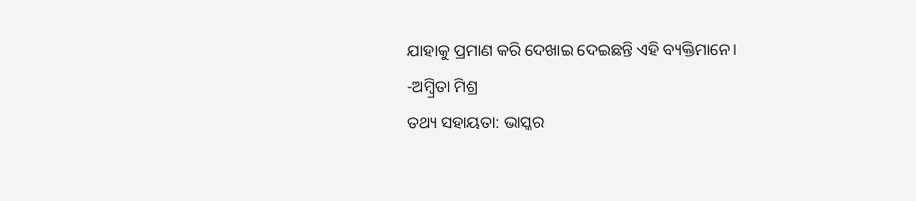ଯାହାକୁ ପ୍ରମାଣ କରି ଦେଖାଇ ଦେଇଛନ୍ତି ଏହି ବ୍ୟକ୍ତିମାନେ।
-ଅମ୍ବ୍ରିତା ମିଶ୍ର
ତଥ୍ୟ ସହାୟତା: ଭାସ୍କର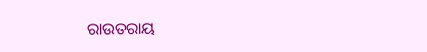ରାଉତରାୟ